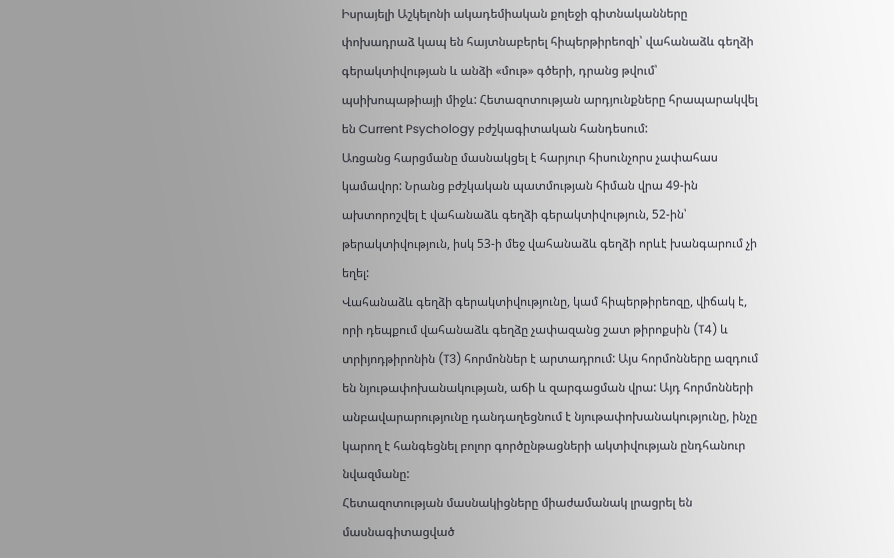Իսրայելի Աշկելոնի ակադեմիական քոլեջի գիտնականները փոխադրաձ կապ են հայտնաբերել հիպերթիրեոզի՝ վահանաձև գեղձի գերակտիվության և անձի «մութ» գծերի, դրանց թվում՝ պսիխոպաթիայի միջև: Հետազոտության արդյունքները հրապարակվել են Current Psychology բժշկագիտական հանդեսում:
Առցանց հարցմանը մասնակցել է հարյուր հիսունչորս չափահաս կամավոր: Նրանց բժշկական պատմության հիման վրա 49-ին ախտորոշվել է վահանաձև գեղձի գերակտիվություն, 52-ին՝ թերակտիվություն, իսկ 53-ի մեջ վահանաձև գեղձի որևէ խանգարում չի եղել:
Վահանաձև գեղձի գերակտիվությունը, կամ հիպերթիրեոզը, վիճակ է, որի դեպքում վահանաձև գեղձը չափազանց շատ թիրոքսին (T4) և տրիյոդթիրոնին (T3) հորմոններ է արտադրում: Այս հորմոնները ազդում են նյութափոխանակության, աճի և զարգացման վրա: Այդ հորմոնների անբավարարությունը դանդաղեցնում է նյութափոխանակությունը, ինչը կարող է հանգեցնել բոլոր գործընթացների ակտիվության ընդհանուր նվազմանը:
Հետազոտության մասնակիցները միաժամանակ լրացրել են մասնագիտացված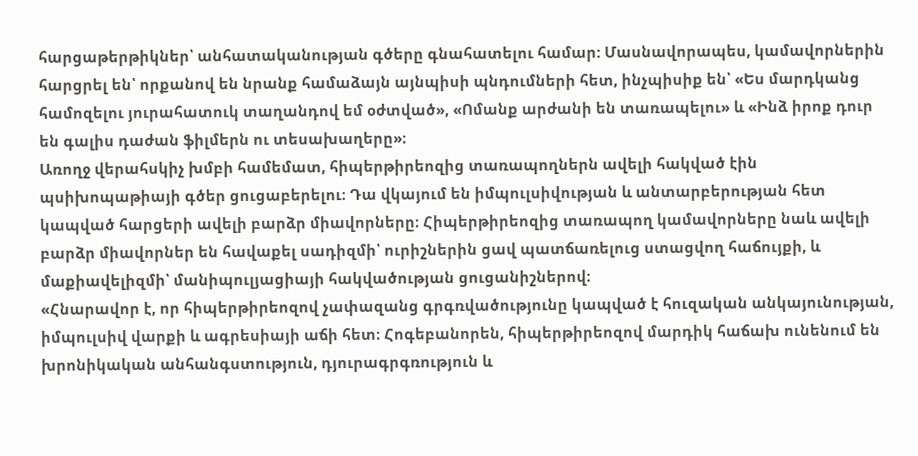հարցաթերթիկներ՝ անհատականության գծերը գնահատելու համար: Մասնավորապես, կամավորներին հարցրել են՝ որքանով են նրանք համաձայն այնպիսի պնդումների հետ, ինչպիսիք են՝ «Ես մարդկանց համոզելու յուրահատուկ տաղանդով եմ օժտված», «Ոմանք արժանի են տառապելու» և «Ինձ իրոք դուր են գալիս դաժան ֆիլմերն ու տեսախաղերը»։
Առողջ վերահսկիչ խմբի համեմատ, հիպերթիրեոզից տառապողներն ավելի հակված էին պսիխոպաթիայի գծեր ցուցաբերելու։ Դա վկայում են իմպուլսիվության և անտարբերության հետ կապված հարցերի ավելի բարձր միավորները։ Հիպերթիրեոզից տառապող կամավորները նաև ավելի բարձր միավորներ են հավաքել սադիզմի՝ ուրիշներին ցավ պատճառելուց ստացվող հաճույքի, և մաքիավելիզմի՝ մանիպուլյացիայի հակվածության ցուցանիշներով։
«Հնարավոր է, որ հիպերթիրեոզով չափազանց գրգռվածությունը կապված է հուզական անկայունության, իմպուլսիվ վարքի և ագրեսիայի աճի հետ։ Հոգեբանորեն, հիպերթիրեոզով մարդիկ հաճախ ունենում են խրոնիկական անհանգստություն, դյուրագրգռություն և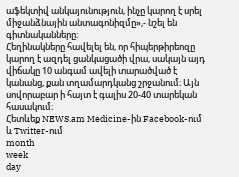աֆեկտիվ անկայունություն, ինչը կարող է սրել միջանձնային անտագոնիզմը»,- նշել են գիտնականները։
Հեղինակները հավելել են, որ հիպերթիրեոզը կարող է ազդել ցանկացածի վրա, սակայն այդ վիճակը 10 անգամ ավելի տարածված է կանանց, քան տղամարդկանց շրջանում։ Այն սովորաբար ի հայտ է գալիս 20-40 տարեկան հասակում։
Հետևեք NEWS.am Medicine-ին Facebook-ում և Twitter-ում
month
week
day